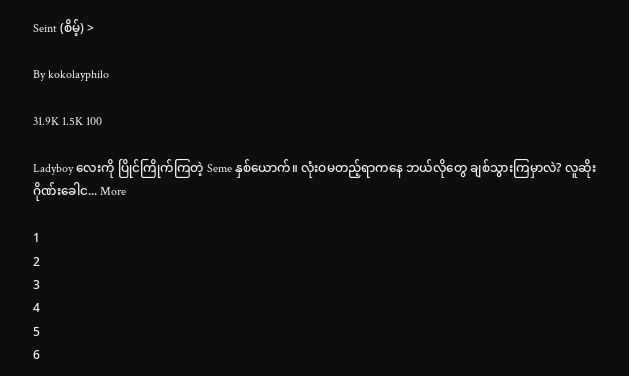Seint (စိမ့်) >

By kokolayphilo

31.9K 1.5K 100

Ladyboy လေးကို ပြိုင်ကြိုက်ကြတဲ့ Seme နှစ်ယောက်။ လုံးဝမတည့်ရာကနေ ဘယ်လိုတွေ ချစ်သွားကြမှာလဲ? လူဆိုးဂိုဏ်းခေါင... More

1
2
3
4
5
6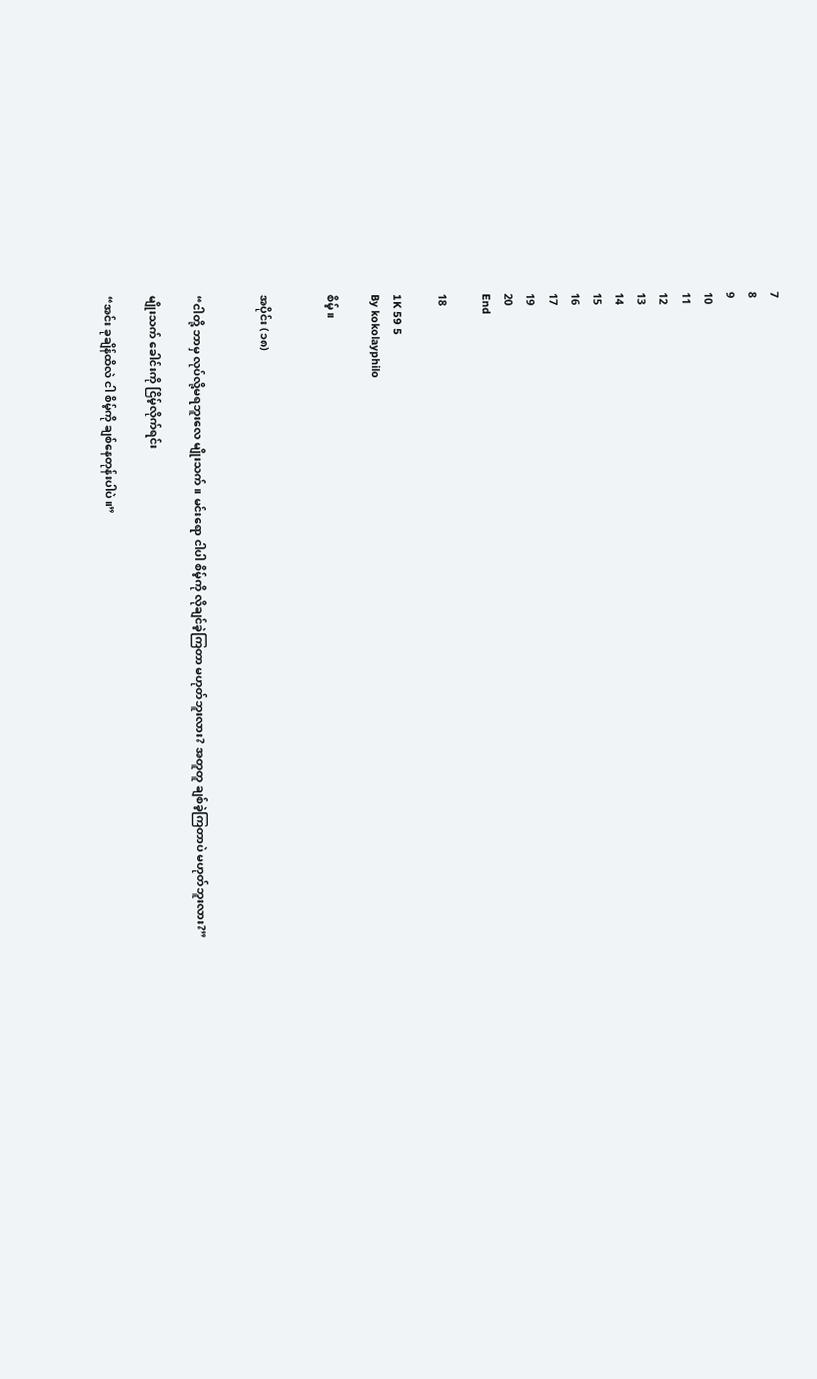7
8
9
10
11
12
13
14
15
16
17
19
20
End

18

1K 59 5
By kokolayphilo

စိမ့်။


အပိုင်း (၁၈)


“ငါတို့ ဘာမှ လုပ်လို့မရဘူးလေ မျိုးသက်။ မင်းရော ငါပါ စိမ့်ကို လိုချင်ခဲ့ကြတာ မဟုတ်ဘူးလား? အတူတူ ချစ်ခဲ့ကြတာပဲ မဟုတ်ဘူးလား?”

မျိုးသက် ခေါင်းကို ငြိမ့်လိုက်ရင်း

“အင်း ခုချိန်ထိလဲ ငါ စိမ့်ကို ချစ်နေတုန်းပါပဲ။”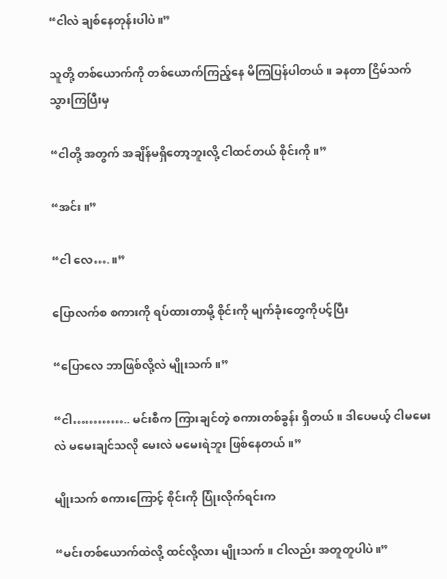“ငါလဲ ချစ်နေတုန်းပါပဲ။”

သူတို့ တစ်ယောက်ကို တစ်ယောက်ကြည့်နေ မိကြပြန်ပါတယ်။ ခနတာ ငြိမ်သက်သွားကြပြီးမှ

“ငါတို့ အတွက် အချိန်မရှိတော့ဘူးလို့ ငါထင်တယ် စိုင်းကို။”

“အင်း။”

“ငါ လေ….။”

ပြောလက်စ စကားကို ရပ်ထားတာမို့ စိုင်းကို မျက်ခုံးတွေကိုပင့်ပြီး

“ပြောလေ ဘာဖြစ်လို့လဲ မျိုးသက်။”

“ငါ………….. မင်းစီက ကြားချင်တဲ့ စကားတစ်ခွန်း ရှိတယ်။ ဒါပေမယ့် ငါမမေးလဲ မမေးချင်သလို မေးလဲ မမေးရဲဘူး ဖြစ်နေတယ်။”

မျိုးသက် စကားကြောင့် စိုင်းကို ပြုံးလိုက်ရင်းက

“မင်းတစ်ယောက်ထဲလို့ ထင်လို့လား မျိုးသက်။ ငါလည်း အတူတူပါပဲ။”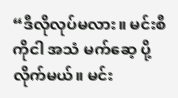“ဒီလိုလုပ်မလား။ မင်းစီကိုငါ အသံ မက်ဆေ့ ပို့လိုက်မယ်။ မင်း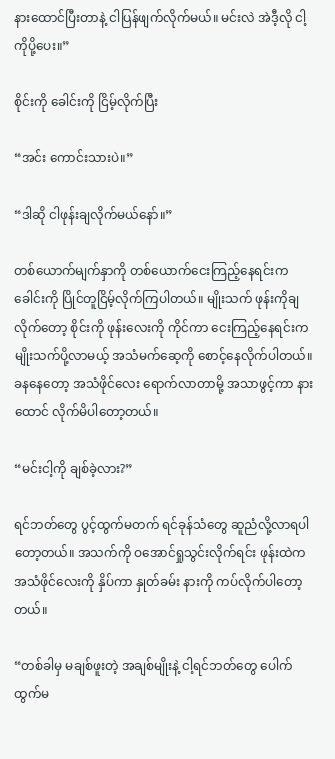နားထောင်ပြီးတာနဲ့ ငါပြန်ဖျက်လိုက်မယ်။ မင်းလဲ အဲဒီ့လို ငါ့ကိုပို့ပေး။”

စိုင်းကို ခေါင်းကို ငြိမ့်လိုက်ပြီး

“အင်း ကောင်းသားပဲ။”

“ဒါဆို ငါဖုန်းချလိုက်မယ်နော်။”

တစ်ယောက်မျက်နှာကို တစ်ယောက်ငေးကြည့်နေရင်းက ခေါင်းကို ပြိုင်တူငြိမ့်လိုက်ကြပါတယ်။ မျိုးသက် ဖုန်းကိုချလိုက်တော့ စိုင်းကို ဖုန်းလေးကို ကိုင်ကာ ငေးကြည့်နေရင်းက မျိုးသက်ပို့လာမယ့် အသံမက်ဆေ့ကို စောင့်နေလိုက်ပါတယ်။ ခနနေတော့ အသံဖိုင်လေး ရောက်လာတာမို့ အသာဖွင့်ကာ နားထောင် လိုက်မိပါတော့တယ်။

“မင်းငါ့ကို ချစ်ခဲ့လား?”

ရင်ဘတ်တွေ ပွင့်ထွက်မတက် ရင်ခုန်သံတွေ ဆူညံလို့လာရပါတော့တယ်။ အသက်ကို ဝအောင်ရှုသွင်းလိုက်ရင်း ဖုန်းထဲက အသံဖိုင်လေးကို နှိပ်ကာ နှုတ်ခမ်း နားကို ကပ်လိုက်ပါတော့တယ်။

“တစ်ခါမှ မချစ်ဖူးတဲ့ အချစ်မျိုးနဲ့ ငါ့ရင်ဘတ်တွေ ပေါက်ထွက်မ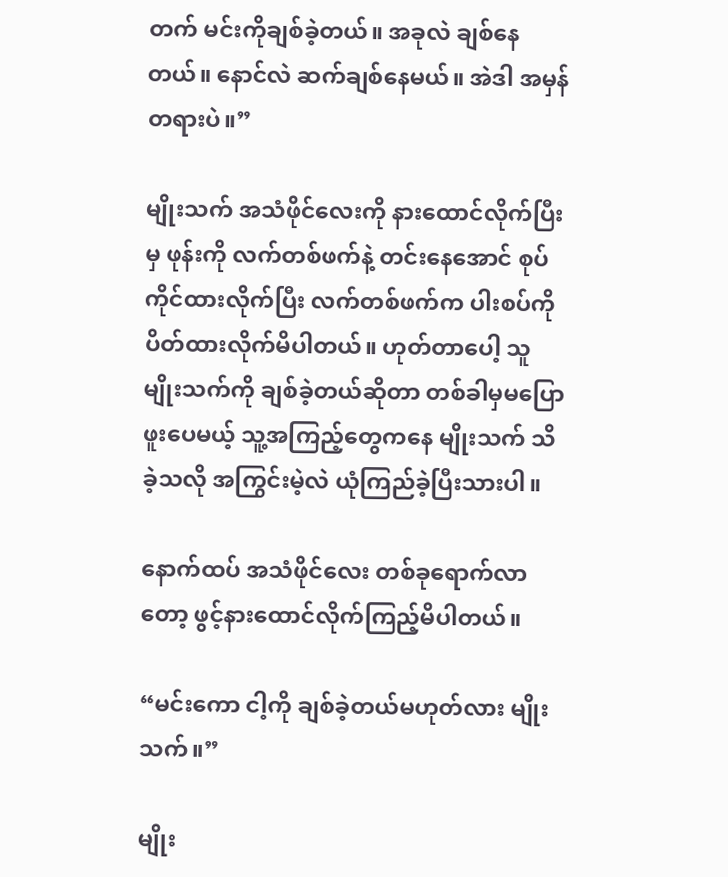တက် မင်းကိုချစ်ခဲ့တယ်။ အခုလဲ ချစ်နေတယ်။ နောင်လဲ ဆက်ချစ်နေမယ်။ အဲဒါ အမှန်တရားပဲ။”

မျိုးသက် အသံဖိုင်လေးကို နားထောင်လိုက်ပြီးမှ ဖုန်းကို လက်တစ်ဖက်နဲ့ တင်းနေအောင် စုပ်ကိုင်ထားလိုက်ပြီး လက်တစ်ဖက်က ပါးစပ်ကို ပိတ်ထားလိုက်မိပါတယ်။ ဟုတ်တာပေါ့ သူ မျိုးသက်ကို ချစ်ခဲ့တယ်ဆိုတာ တစ်ခါမှမပြောဖူးပေမယ့် သူ့အကြည့်တွေကနေ မျိုးသက် သိခဲ့သလို အကြွင်းမဲ့လဲ ယုံကြည်ခဲ့ပြီးသားပါ။

နောက်ထပ် အသံဖိုင်လေး တစ်ခုရောက်လာတော့ ဖွင့်နားထောင်လိုက်ကြည့်မိပါတယ်။

“မင်းကော ငါ့ကို ချစ်ခဲ့တယ်မဟုတ်လား မျိုးသက်။”

မျိုး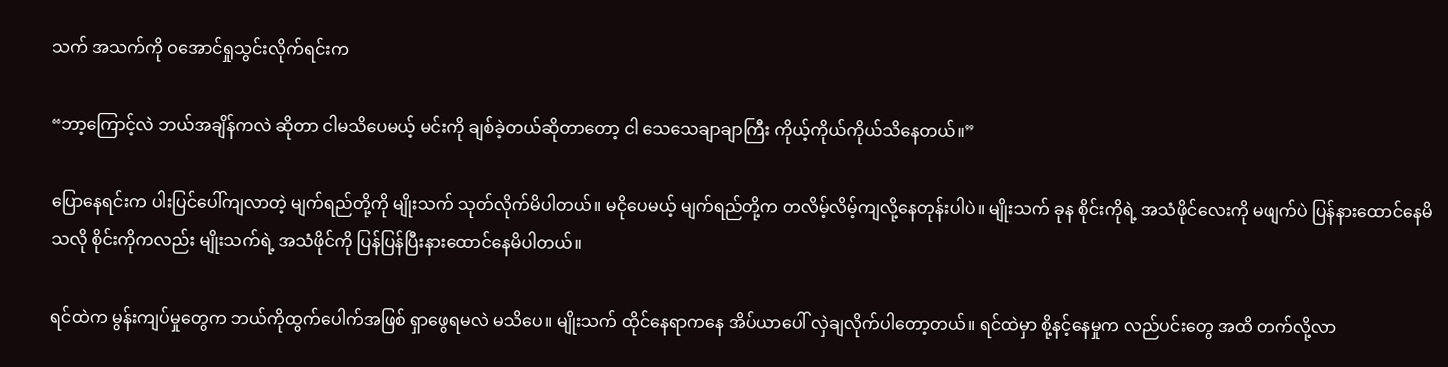သက် အသက်ကို ဝအောင်ရှုသွင်းလိုက်ရင်းက

“ဘာ့ကြောင့်လဲ ဘယ်အချိန်ကလဲ ဆိုတာ ငါမသိပေမယ့် မင်းကို ချစ်ခဲ့တယ်ဆိုတာတော့ ငါ သေသေချာချာကြီး ကိုယ့်ကိုယ်ကိုယ်သိနေတယ်။”

ပြောနေရင်းက ပါးပြင်ပေါ်ကျလာတဲ့ မျက်ရည်တို့ကို မျိုးသက် သုတ်လိုက်မိပါတယ်။ မငိုပေမယ့် မျက်ရည်တို့က တလိမ့်လိမ့်ကျလို့နေတုန်းပါပဲ။ မျိုးသက် ခုန စိုင်းကိုရဲ့ အသံဖိုင်လေးကို မဖျက်ပဲ ပြန်နားထောင်နေမိသလို စိုင်းကိုကလည်း မျိုးသက်ရဲ့ အသံဖိုင်ကို ပြန်ပြန်ပြီးနားထောင်နေမိပါတယ်။

ရင်ထဲက မွန်းကျပ်မှုတွေက ဘယ်ကိုထွက်ပေါက်အဖြစ် ရှာဖွေရမလဲ မသိပေ။ မျိုးသက် ထိုင်နေရာကနေ အိပ်ယာပေါ် လှဲချလိုက်ပါတော့တယ်။ ရင်ထဲမှာ စို့နင့်နေမှုက လည်ပင်းတွေ အထိ တက်လို့လာ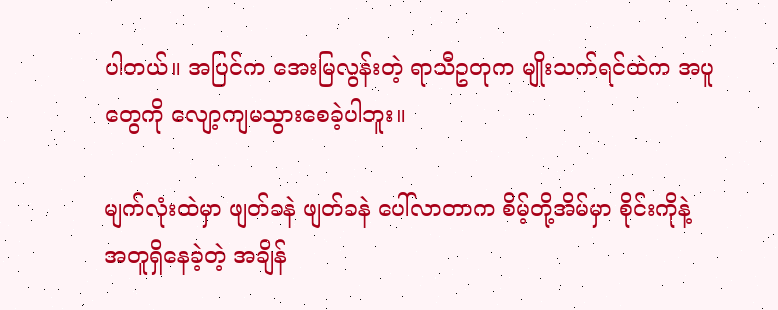ပါတယ်။ အပြင်က အေးမြလွန်းတဲ့ ရာသီဥတုက မျိုးသက်ရင်ထဲက အပူတွေကို လျော့ကျမသွားစေခဲ့ပါဘူး။

မျက်လုံးထဲမှာ ဖျတ်ခနဲ ဖျတ်ခနဲ ပေါ်လာတာက စိမ့်တို့အိမ်မှာ စိုင်းကိုနဲ့ အတူရှိနေခဲ့တဲ့ အချိန်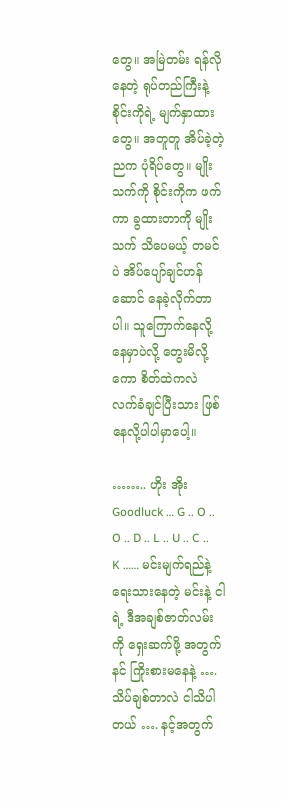တွေ။ အမြဲတမ်း ရန်လိုနေတဲ့ ရုပ်တည်ကြီးနဲ့ စိုင်းကိုရဲ့ မျက်နှာထားတွေ။ အတူတူ အိပ်ခဲ့တဲ့ ညက ပုံရိပ်တွေ။ မျိုးသက်ကို စိုင်းကိုက ဖက်ကာ ခွထားတာကို မျိုးသက် သိပေမယ့် တမင်ပဲ အိပ်ပျော်ချင်ဟန်ဆောင် နေခဲ့လိုက်တာပါ။ သူကြောက်နေလို့ နေမှာပဲလို့ တွေးမိလို့ကော စိတ်ထဲကလဲ လက်ခံချင်ပြီးသား ဖြစ်နေလို့ပါပါမှာပေါ့။

…….. ဟိုး အိုး Goodluck … G .. O .. O .. D .. L .. U .. C .. K …… မင်းမျက်ရည်နဲ့ ရေးသားနေတဲ့ မင်းနဲ့ ငါရဲ့ ဒီအချစ်ဇာတ်လမ်းကို ရှေးဆက်ဖို့ အတွက် နင် ကြိုးစားမနေနဲ့ …. သိပ်ချစ်တာလဲ ငါသိပါတယ် …. နင့်အတွက်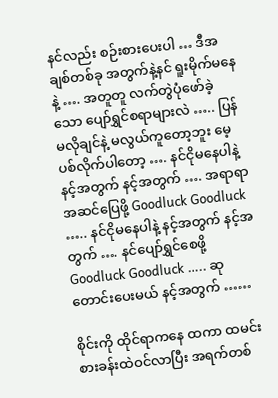နင်လည်း စဉ်းစားပေးပါ … ဒီအချစ်တစ်ခု အတွက်နဲ့နင် ရူးမိုက်မနေနဲ့ …. အတူတူ လက်တွဲပုံဖော်ခဲ့သော ပျော်ရွှင်စရာများလဲ ….. ပြန်မလိုချင်နဲ့ မလွယ်ကူတော့ဘူး မေ့ပစ်လိုက်ပါတော့ …. နင်ငိုမနေပါနဲ့ နင့်အတွက် နင့်အတွက် …. အရာရာ အဆင်ပြေဖို့ Goodluck Goodluck ….. နင်ငိုမနေပါနဲ့ နင့်အတွက် နင့်အတွက် …. နင်ပျော်ရွှင်စေဖို့ Goodluck Goodluck ….. ဆုတောင်းပေးမယ် နင့်အတွက် ……

စိုင်းကို ထိုင်ရာကနေ ထကာ ထမင်းစားခန်းထဲဝင်လာပြီး အရက်တစ်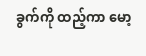ခွက်ကို ထည့်ကာ မော့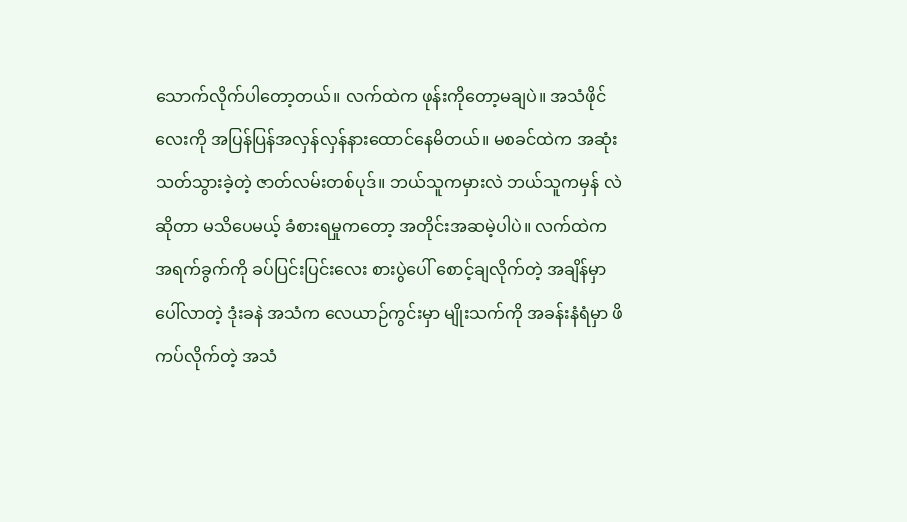သောက်လိုက်ပါတော့တယ်။ လက်ထဲက ဖုန်းကိုတော့မချပဲ။ အသံဖိုင်လေးကို အပြန်ပြန်အလှန်လှန်နားထောင်နေမိတယ်။ မစခင်ထဲက အဆုံးသတ်သွားခဲ့တဲ့ ဇာတ်လမ်းတစ်ပုဒ်။ ဘယ်သူကမှားလဲ ဘယ်သူကမှန် လဲဆိုတာ မသိပေမယ့် ခံစားရမှုကတော့ အတိုင်းအဆမဲ့ပါပဲ။ လက်ထဲက အရက်ခွက်ကို ခပ်ပြင်းပြင်းလေး စားပွဲပေါ် စောင့်ချလိုက်တဲ့ အချိန်မှာ ပေါ်လာတဲ့ ဒုံးခနဲ အသံက လေယာဉ်ကွင်းမှာ မျိုးသက်ကို အခန်းနံရံမှာ ဖိကပ်လိုက်တဲ့ အသံ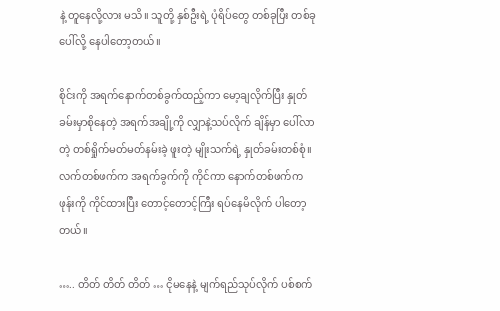နဲ့ တူနေလို့လား မသိ။ သူတို့ နှစ်ဦးရဲ့ ပုံရိပ်တွေ တစ်ခုပြီး တစ်ခုပေါ်လို့ နေပါတော့တယ်။

စိုင်းကို အရက်နောက်တစ်ခွက်ထည့်ကာ မော့ချလိုက်ပြီး နှုတ်ခမ်းမှာစိုနေတဲ့ အရက်အချို့ကို လျှာနဲ့သပ်လိုက် ချိန်မှာ ပေါ်လာတဲ့ တစ်ရှိုက်မတ်မတ်နမ်းခဲ့ ဖူးတဲ့ မျိုးသက်ရဲ့ နှုတ်ခမ်းတစ်စုံ။ လက်တစ်ဖက်က အရက်ခွက်ကို ကိုင်ကာ နောက်တစ်ဖက်က ဖုန်းကို ကိုင်ထားပြီး တောင့်တောင့်ကြီး ရပ်နေမိလိုက် ပါတော့တယ်။

….. တိတ် တိတ် တိတ် … ငိုမနေနဲ့ မျက်ရည်သုပ်လိုက် ပစ်စက်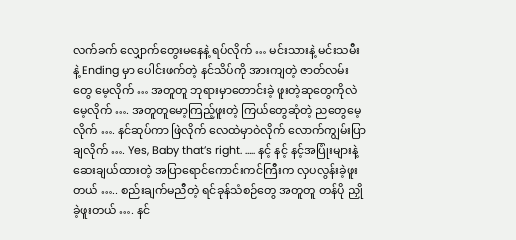လက်ခက် လျှောက်တွေးမနေနဲ့ ရပ်လိုက် … မင်းသားနဲ့ မင်းသမီးနဲ့ Ending မှာ ပေါင်းဖက်တဲ့ နင်သိပ်ကို အားကျတဲ့ ဇာတ်လမ်းတွေ မေ့လိုက် … အတူတူ ဘုရားမှာတောင်းခဲ့ ဖူးတဲ့ဆုတွေကိုလဲ မေ့လိုက် …. အတူတူမော့ကြည့်ဖူးတဲ့ ကြယ်တွေဆုံတဲ့ ညတွေမေ့လိုက် …. နင်ဆုပ်ကာ ဖြဲလိုက် လေထဲမှာဝဲလိုက် လောက်ကျွမ်းပြာချလိုက် …. Yes, Baby that’s right. ….. နင့် နင့် နင့်အပြုံးများနဲ့ ဆေးချယ်ထားတဲ့ အပြာရောင်ကောင်းကင်ကြီးက လှပလွန်းခဲ့ဖူးတယ် ….. စည်းချက်မညီတဲ့ ရင်ခုန်သံစဉ်တွေ အတူတူ တန်ပို ညှိုခဲ့ဖူးတယ် …. နင်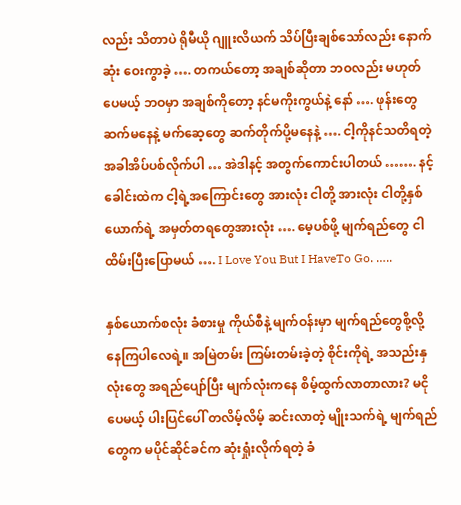လည်း သိတာပဲ ရိုမီယို ဂျူးလိယက် သိပ်ပြီးချစ်သော်လည်း နောက်ဆုံး ဝေးကွာခဲ့ …. တကယ်တော့ အချစ်ဆိုတာ ဘဝလည်း မဟုတ်ပေမယ့် ဘဝမှာ အချစ်ကိုတော့ နင်မကိုးကွယ်နဲ့ နော် …. ဖုန်းတွေ ဆက်မနေနဲ့ မက်ဆေ့တွေ ဆက်တိုက်ပို့မနေနဲ့ …. ငါ့ကိုနင်သတိရတဲ့ အခါအိပ်ပစ်လိုက်ပါ … အဲဒါနင့် အတွက်ကောင်းပါတယ် ……. နင့်ခေါင်းထဲက ငါ့ရဲ့အကြောင်းတွေ အားလုံး ငါတို့ အားလုံး ငါတို့နှစ်ယောက်ရဲ့ အမှတ်တရတွေအားလုံး …. မေ့ပစ်ဖို့ မျက်ရည်တွေ ငါထိမ်းပြီးပြောမယ် …. I Love You But I HaveTo Go. …..

နှစ်ယောက်စလုံး ခံစားမှု ကိုယ်စီနဲ့ မျက်ဝန်းမှာ မျက်ရည်တွေစို့လို့ နေကြပါလေရဲ့။ အမြဲတမ်း ကြမ်းတမ်းခဲ့တဲ့ စိုင်းကိုရဲ့ အသည်းနှလုံးတွေ အရည်ပျော်ပြီး မျက်လုံးကနေ စိမ့်ထွက်လာတာလား? မငိုပေမယ့် ပါးပြင်ပေါ် တလိမ့်လိမ့် ဆင်းလာတဲ့ မျိုးသက်ရဲ့ မျက်ရည်တွေက မပိုင်ဆိုင်ခင်က ဆုံးရှုံးလိုက်ရတဲ့ ခံ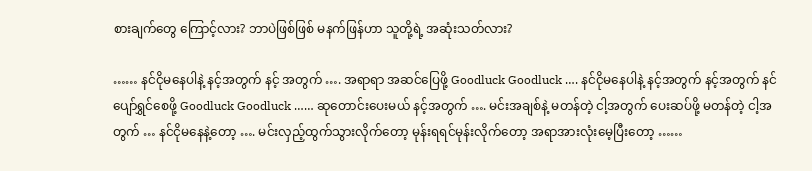စားချက်တွေ ကြောင့်လား? ဘာပဲဖြစ်ဖြစ် မနက်ဖြန်ဟာ သူတို့ရဲ့ အဆုံးသတ်လား?

…… နင်ငိုမနေပါနဲ့ နင့်အတွက် နင့် အတွက် …. အရာရာ အဆင်ပြေဖို့ Goodluck Goodluck …. နင်ငိုမနေပါနဲ့ နင့်အတွက် နင့်အတွက် နင်ပျော်ရွှင်စေဖို့ Goodluck Goodluck …… ဆုတောင်းပေးမယ် နင့်အတွက် …. မင်းအချစ်နဲ့ မတန်တဲ့ ငါ့အတွက် ပေးဆပ်ဖို့ မတန်တဲ့ ငါ့အတွက် … နင်ငိုမနေနဲ့တော့ …. မင်းလှည့်ထွက်သွားလိုက်တော့ မုန်းရရင်မုန်းလိုက်တော့ အရာအားလုံးမေ့ပြီးတော့ ……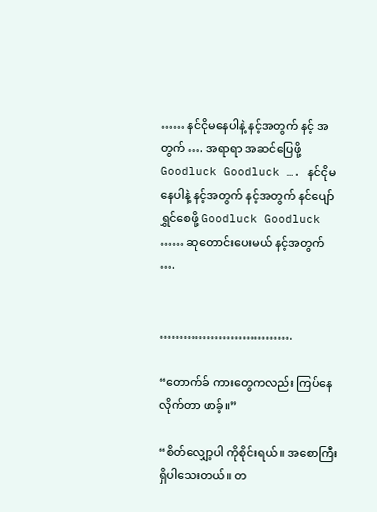…… နင်ငိုမနေပါနဲ့ နင့်အတွက် နင့် အတွက် …. အရာရာ အဆင်ပြေဖို့ Goodluck Goodluck …. နင်ငိုမနေပါနဲ့ နင့်အတွက် နင့်အတွက် နင်ပျော်ရွှင်စေဖို့ Goodluck Goodluck …… ဆုတောင်းပေးမယ် နင့်အတွက် ….


…………………………….

“တောက်ခ် ကားတွေကလည်း ကြပ်နေလိုက်တာ ဖာခ့်။”

“စိတ်လျှော့ပါ ကိုစိုင်းရယ်။ အစောကြီးရှိပါသေးတယ်။ တ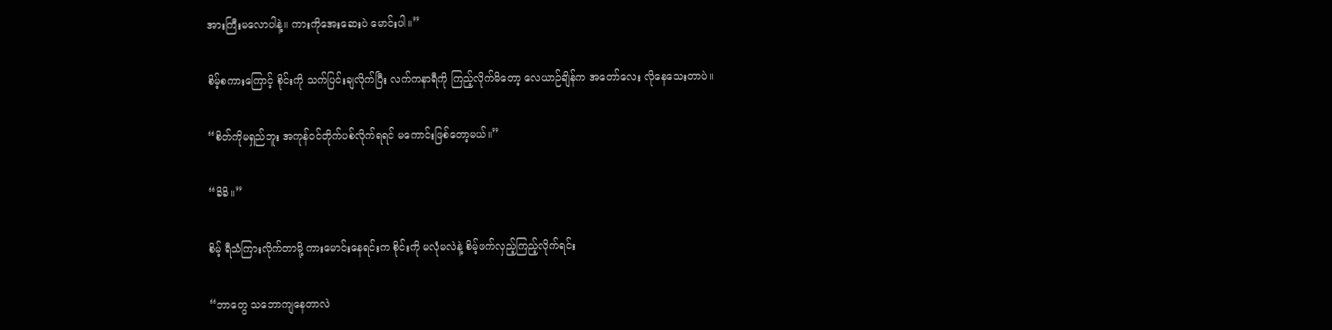အားကြီးမလောပါနဲ့။ ကားကိုအေးဆေးပဲ မောင်းပါ။”

စိမ့်စကားကြောင့် စိုင်းကို သက်ပြင်းချလိုက်ပြီး လက်ကနာရီကို ကြည့်လိုက်မိတော့ လေယာဉ်ချိန်က အတော်လေး လိုနေသေးတာပဲ။

“စိတ်ကိုမရှည်ဘူး အကုန်ဝင်တိုက်ပစ်လိုက်ရရင် မကောင်းဖြစ်တော့မယ်။”

“ခိခိ။”

စိမ့် ရီသံကြားလိုက်တာမို့ ကားမောင်းနေရင်းက စိုင်းကို မလုံမလဲနဲ့ စိမ့်ဖက်လှည့်ကြည့်လိုက်ရင်း

“ဘာတွေ သဘောကျနေတာလဲ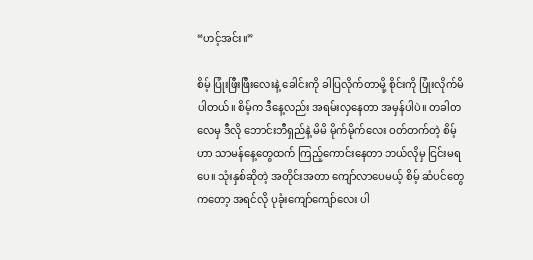“ဟင့်အင်း။”

စိမ့် ပြုံးဖြီးဖြီးလေးနဲ့ ခေါင်းကို ခါပြလိုက်တာမို့ စိုင်းကို ပြုံးလိုက်မိပါတယ်။ စိမ့်က ဒီနေ့လည်း အရမ်းလှနေတာ အမှန်ပါပဲ။ တခါတလေမှ ဒီလို ဘောင်းဘီရှည်နဲ့ မိမိ မိုက်မိုက်လေး ဝတ်တက်တဲ့ စိမ့်ဟာ သာမန်နေ့တွေထက် ကြည့်ကောင်းနေတာ ဘယ်လိုမှ ငြင်းမရပေ။ သုံးနှစ်ဆိုတဲ့ အတိုင်းအတာ ကျော်လာပေမယ့် စိမ့် ဆံပင်တွေကတော့ အရင်လို ပုခုံးကျော်ကျော်လေး ပါ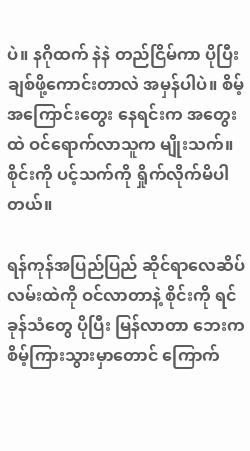ပဲ။ နဂိုထက် နဲနဲ တည်ငြိမ်ကာ ပိုပြီး ချစ်ဖို့ကောင်းတာလဲ အမှန်ပါပဲ။ စိမ့်အကြောင်းတွေး နေရင်းက အတွေးထဲ ဝင်ရောက်လာသူက မျိုးသက်။ စိုင်းကို ပင့်သက်ကို ရှိုက်လိုက်မိပါတယ်။

ရန်ကုန်အပြည်ပြည် ဆိုင်ရာလေဆိပ် လမ်းထဲကို ဝင်လာတာနဲ့ စိုင်းကို ရင်ခုန်သံတွေ ပိုပြီး မြန်လာတာ ဘေးကစိမ့်ကြားသွားမှာတောင် ကြောက်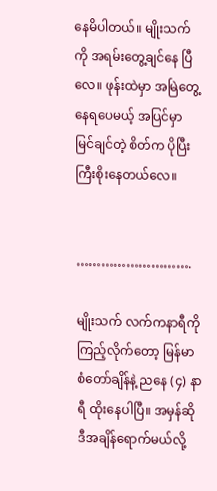နေမိပါတယ်။ မျိုးသက်ကို အရမ်းတွေ့ချင်နေ ပြီလေ။ ဖုန်းထဲမှာ အမြဲတွေ့နေရပေမယ့် အပြင်မှာ မြင်ချင်တဲ့ စိတ်က ပိုပြီး ကြီးစိုးနေတယ်လေ။


……………………….

မျိုးသက် လက်ကနာရီကို ကြည့်လိုက်တော့ မြန်မာစံတော်ချိန်နဲ့ ညနေ (၄) နာရီ ထိုးနေပါပြီ။ အမှန်ဆို ဒီအချိန်ရောက်မယ်လို့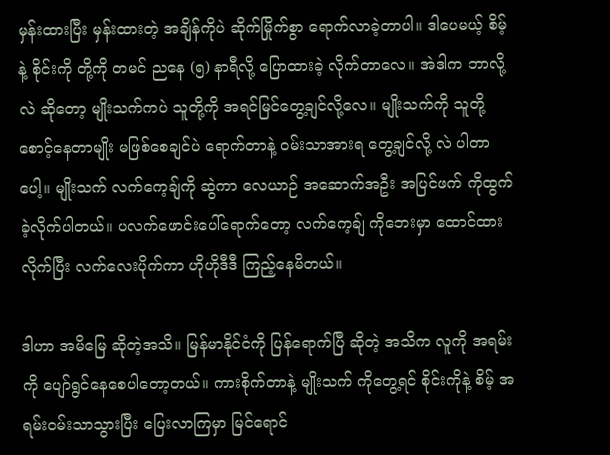မှန်းထားပြီး မှန်းထားတဲ့ အချိန်ကိုပဲ ဆိုက်မြိုက်စွာ ရောက်လာခဲ့တာပါ။ ဒါပေမယ့် စိမ့်နဲ့ စိုင်းကို တို့ကို တမင် ညနေ (၅) နာရီလို့ ပြောထားခဲ့ လိုက်တာလေ။ အဲဒါက ဘာလို့လဲ ဆိုတော့ မျိုးသက်ကပဲ သူတို့ကို အရင်မြင်တွေ့ချင်လို့လေ။ မျိုးသက်ကို သူတို့ စောင့်နေတာမျိုး မဖြစ်စေချင်ပဲ ရောက်တာနဲ့ ဝမ်းသာအားရ တွေ့ချင်လို့ လဲ ပါတာပေါ့။ မျိုးသက် လက်ကေ့ချ်ကို ဆွဲကာ လေယာဉ် အဆောက်အဦး အပြင်ဖက် ကိုထွက်ခဲ့လိုက်ပါတယ်။ ပလက်ဖောင်းပေါ်ရောက်တော့ လက်ကေ့ချ် ကိုဘေးမှာ ထောင်ထားလိုက်ပြီး လက်လေးပိုက်ကာ ဟိုဟိုဒီဒီ ကြည့်နေမိတယ်။

ဒါဟာ အမိမြေ ဆိုတဲ့အသိ။ မြန်မာနိုင်ငံကို ပြန်ရောက်ပြီ ဆိုတဲ့ အသိက လူကို အရမ်းကို ပျော်ရွင်နေစေပါတော့တယ်။ ကားစိုက်တာနဲ့ မျိုးသက် ကိုတွေ့ရင် စိုင်းကိုနဲ့ စိမ့် အရမ်းဝမ်းသာသွားပြီး ပြေးလာကြမှာ မြင်ရောင်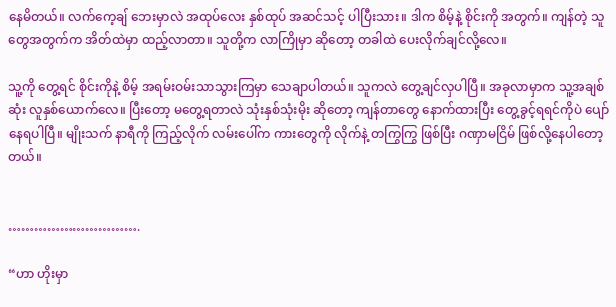နေမိတယ်။ လက်ကေ့ချ် ဘေးမှာလဲ အထုပ်လေး နှစ်ထုပ် အဆင်သင့် ပါပြီးသား။ ဒါက စိမ့်နဲ့ စိုင်းကို အတွက်။ ကျန်တဲ့ သူတွေအတွက်က အိတ်ထဲမှာ ထည့်လာတာ။ သူတို့က လာကြိုမှာ ဆိုတော့ တခါထဲ ပေးလိုက်ချင်လို့လေ။

သူ့ကို တွေ့ရင် စိုင်းကိုနဲ့ စိမ့် အရမ်းဝမ်းသာသွားကြမှာ သေချာပါတယ်။ သူကလဲ တွေ့ချင်လှပါပြီ။ အခုလာမှာက သူ့အချစ်ဆုံး လူနှစ်ယောက်လေ။ ပြီးတော့ မတွေ့ရတာလဲ သုံးနှစ်သုံးမိုး ဆိုတော့ ကျန်တာတွေ နောက်ထားပြီး တွေ့ခွင့်ရရင်ကိုပဲ ပျော်နေရပါပြီ။ မျိုးသက် နာရီကို ကြည့်လိုက် လမ်းပေါ်က ကားတွေကို လိုက်နဲ့ တကြွကြွ ဖြစ်ပြီး ဂဏှာမငြိမ် ဖြစ်လို့နေပါတော့တယ်။


………………………….

“ဟာ ဟိုးမှာ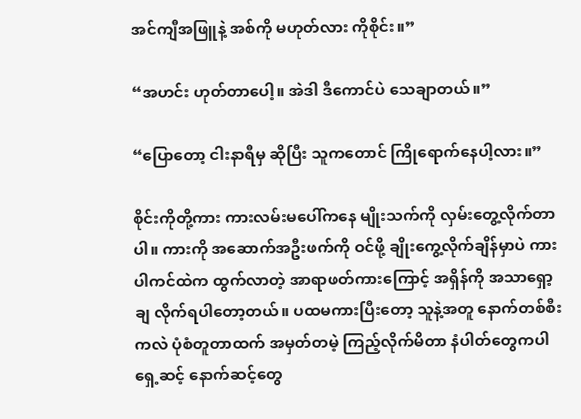အင်ကျီအဖြူနဲ့ အစ်ကို မဟုတ်လား ကိုစိုင်း။”

“အဟင်း ဟုတ်တာပေါ့။ အဲဒါ ဒီကောင်ပဲ သေချာတယ်။”

“ပြောတော့ ငါးနာရီမှ ဆိုပြီး သူကတောင် ကြိုရောက်နေပါ့လား။”

စိုင်းကိုတို့ကား ကားလမ်းမပေါ်ကနေ မျိုးသက်ကို လှမ်းတွေ့လိုက်တာပါ။ ကားကို အဆောက်အဦးဖက်ကို ဝင်ဖို့ ချိုးကွေ့လိုက်ချိန်မှာပဲ ကားပါကင်ထဲက ထွက်လာတဲ့ အာရာဖတ်ကားကြောင့် အရှိန်ကို အသာရှော့ချ လိုက်ရပါတော့တယ်။ ပထမကားပြီးတော့ သူနဲ့အတူ နောက်တစ်စီးကလဲ ပုံစံတူတာထက် အမှတ်တမဲ့ ကြည့်လိုက်မိတာ နံပါတ်တွေကပါ ရှေ့ဆင့် နောက်ဆင့်တွေ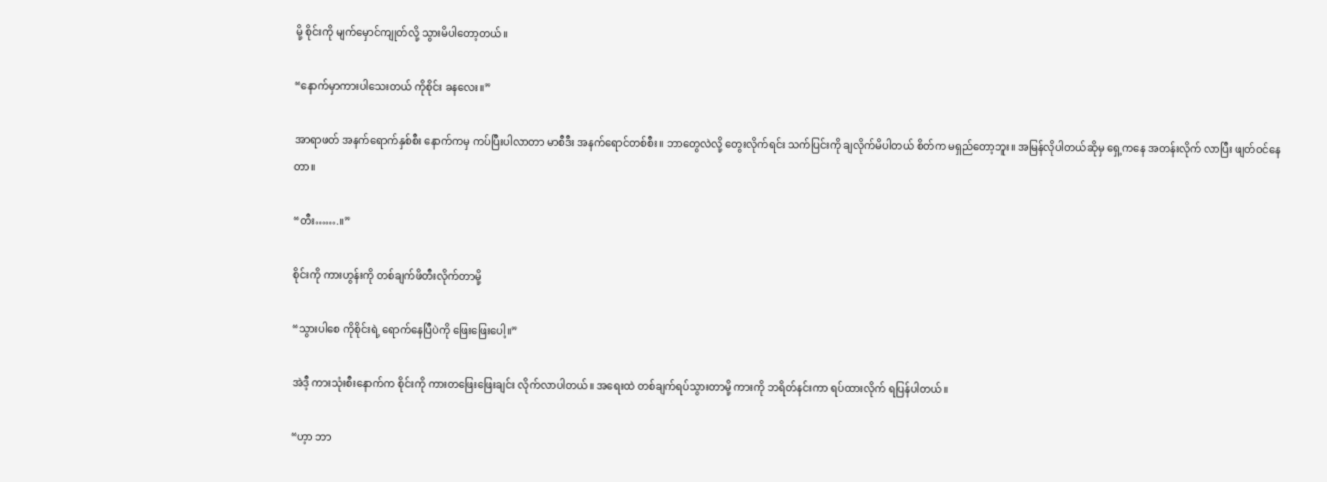မို့ စိုင်းကို မျက်မှောင်ကျုတ်လို့ သွားမိပါတော့တယ်။

“နောက်မှာကားပါသေးတယ် ကိုစိုင်း ခနလေး။”

အာရာဖတ် အနက်ရောက်နှစ်စီး နောက်ကမှ ကပ်ပြီးပါလာတာ မာစီဒီး အနက်ရောင်တစ်စီး။ ဘာတွေလဲလို့ တွေးလိုက်ရင်း သက်ပြင်းကို ချလိုက်မိပါတယ် စိတ်က မရှည်တော့ဘူး။ အမြန်လိုပါတယ်ဆိုမှ ရှေ့ကနေ အတန်းလိုက် လာပြီး ဖျတ်ဝင်နေတာ။

“တီး…….။”

စိုင်းကို ကားဟွန်းကို တစ်ချက်ဖိတီးလိုက်တာမို့

“သွားပါစေ ကိုစိုင်းရဲ့ ရောက်နေပြီပဲကို ဖြေးဖြေးပေါ့။”

အဲဒီ့ ကားသုံးစီးနောက်က စိုင်းကို ကားတဖြေးဖြေးချင်း လိုက်လာပါတယ်။ အရေးထဲ တစ်ချက်ရပ်သွားတာမို့ ကားကို ဘရိတ်နင်းကာ ရပ်ထားလိုက် ရပြန်ပါတယ်။

“ဟ့ာ ဘာ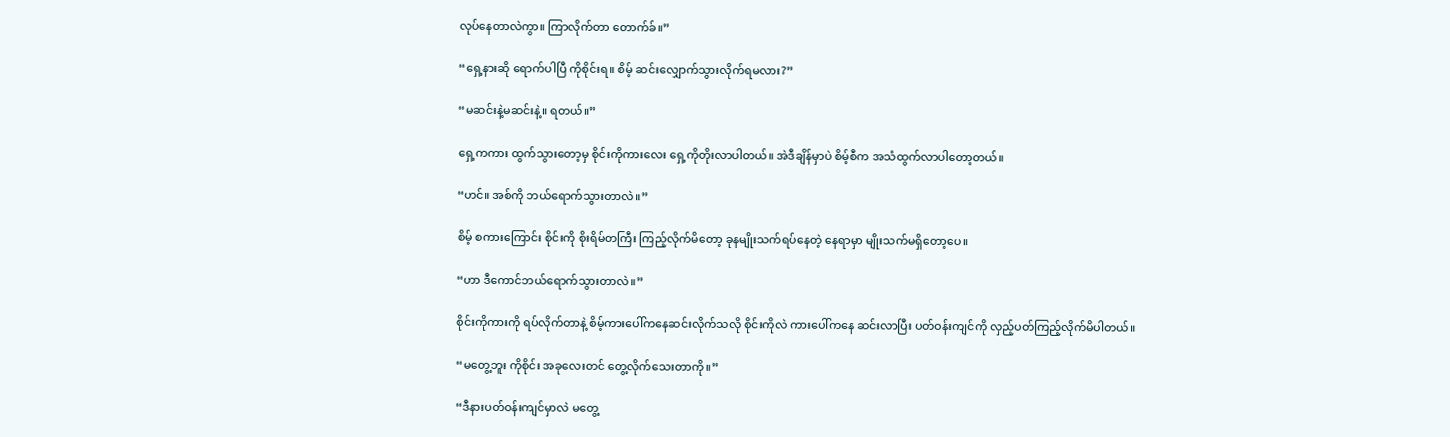လုပ်နေတာလဲကွာ။ ကြာလိုက်တာ တောက်ခ်။”

“ရှေ့နားဆို ရောက်ပါပြီ ကိုစိုင်းရ။ စိမ့် ဆင်းလျှောက်သွားလိုက်ရမလား?”

“မဆင်းနဲ့မဆင်းနဲ့။ ရတယ်။”

ရှေ့ကကား ထွက်သွားတော့မှ စိုင်းကိုကားလေး ရှေ့ကိုတိုးလာပါတယ်။ အဲဒီချိန်မှာပဲ စိမ့်စီက အသံထွက်လာပါတော့တယ်။

“ဟင်။ အစ်ကို ဘယ်ရောက်သွားတာလဲ။”

စိမ့် စကားကြောင်း စိုင်းကို စိုးရိမ်တကြီး ကြည့်လိုက်မိတော့ ခုနမျိုးသက်ရပ်နေတဲ့ နေရာမှာ မျိုးသက်မရှိတော့ပေ။

“ဟာ ဒီကောင်ဘယ်ရောက်သွားတာလဲ။”

စိုင်းကိုကားကို ရပ်လိုက်တာနဲ့ စိမ့်ကားပေါ်ကနေဆင်းလိုက်သလို စိုင်းကိုလဲ ကားပေါ်ကနေ ဆင်းလာပြီး ပတ်ဝန်းကျင်ကို လှည့်ပတ်ကြည့်လိုက်မိပါတယ်။

“မတွေ့ဘူး ကိုစိုင်း အခုလေးတင် တွေ့လိုက်သေးတာကို။”

“ဒီနားပတ်ဝန်းကျင်မှာလဲ မတွေ့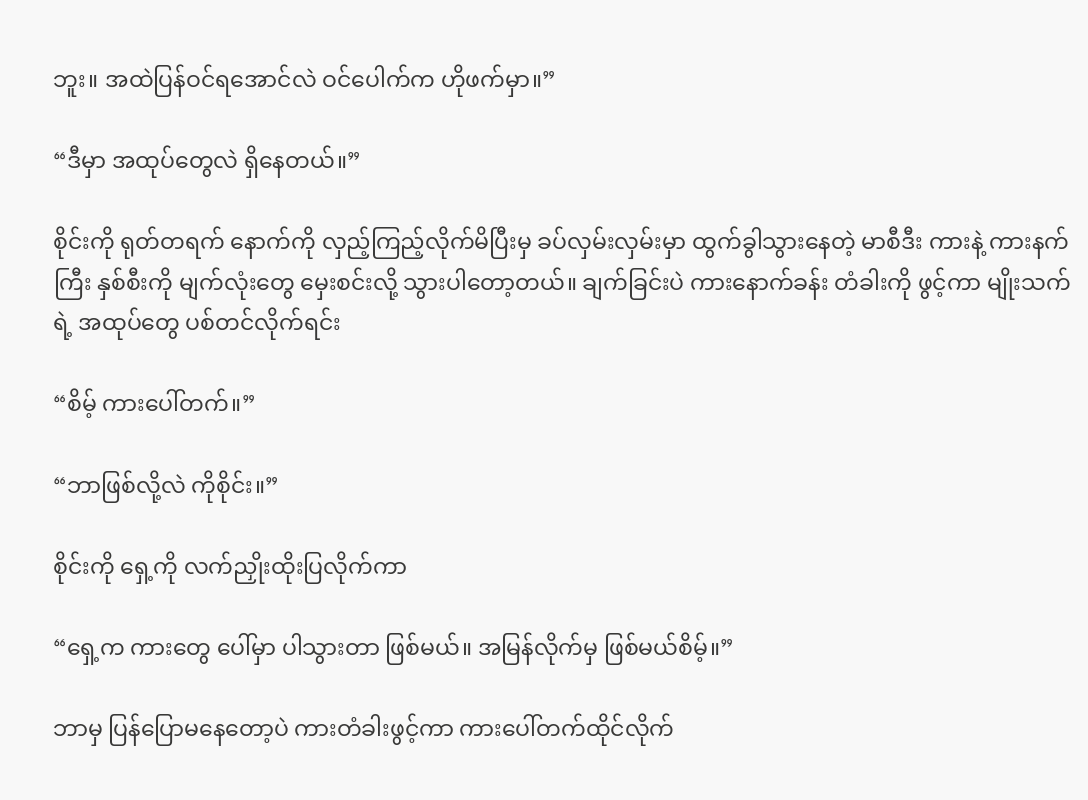ဘူး။ အထဲပြန်ဝင်ရအောင်လဲ ဝင်ပေါက်က ဟိုဖက်မှာ။”

“ဒီမှာ အထုပ်တွေလဲ ရှိနေတယ်။”

စိုင်းကို ရုတ်တရက် နောက်ကို လှည့်ကြည့်လိုက်မိပြီးမှ ခပ်လှမ်းလှမ်းမှာ ထွက်ခွါသွားနေတဲ့ မာစီဒီး ကားနဲ့ ကားနက်ကြီး နှစ်စီးကို မျက်လုံးတွေ မှေးစင်းလို့ သွားပါတော့တယ်။ ချက်ခြင်းပဲ ကားနောက်ခန်း တံခါးကို ဖွင့်ကာ မျိုးသက်ရဲ့ အထုပ်တွေ ပစ်တင်လိုက်ရင်း

“စိမ့် ကားပေါ်တက်။”

“ဘာဖြစ်လို့လဲ ကိုစိုင်း။”

စိုင်းကို ရှေ့ကို လက်ညှိုးထိုးပြလိုက်ကာ

“ရှေ့က ကားတွေ ပေါ်မှာ ပါသွားတာ ဖြစ်မယ်။ အမြန်လိုက်မှ ဖြစ်မယ်စိမ့်။”

ဘာမှ ပြန်ပြောမနေတော့ပဲ ကားတံခါးဖွင့်ကာ ကားပေါ်တက်ထိုင်လိုက်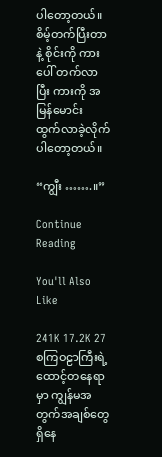ပါတော့တယ်။ စိမ့်တက်ပြီးတာနဲ့ စိုင်းကို ကားပေါ် တက်လာပြီး ကားကို အမြန်မောင်း ထွက်လာခဲ့လိုက်ပါတော့တယ်။

“ကျွီး …….။”

Continue Reading

You'll Also Like

241K 17.2K 27
စကြဝဠာကြီးရဲ့ထောင့်တနေရာမှာ ကျွန်မအတွက်အချစ်တွေရှိနေ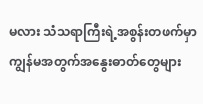မလား သံသရာကြီးရဲ့အစွန်းတဖက်မှာ ကျွန်မအတွက်အနွေးဓာတ်တွေများ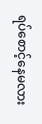ရပ်စောင့်နေမလား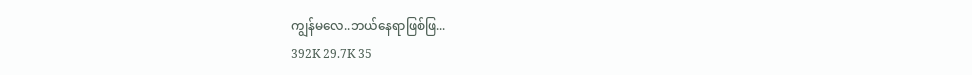ကျွန်မလေ..ဘယ်နေရာဖြစ်ဖြ...
392K 29.7K 35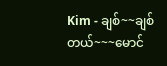Kim - ချစ်~~ချစ်တယ်~~~မောင်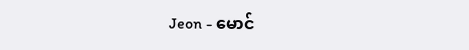Jeon - မောင်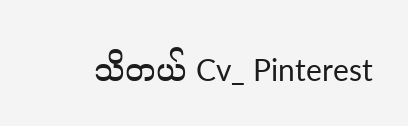သိတယ် Cv_ Pinterest